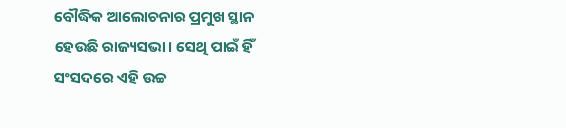ବୌଦ୍ଧିକ ଆଲୋଚନାର ପ୍ରମୁଖ ସ୍ଥାନ ହେଉଛି ରାଜ୍ୟସଭା। ସେଥି ପାଇଁ ହିଁ ସଂସଦରେ ଏହି ଉଚ୍ଚ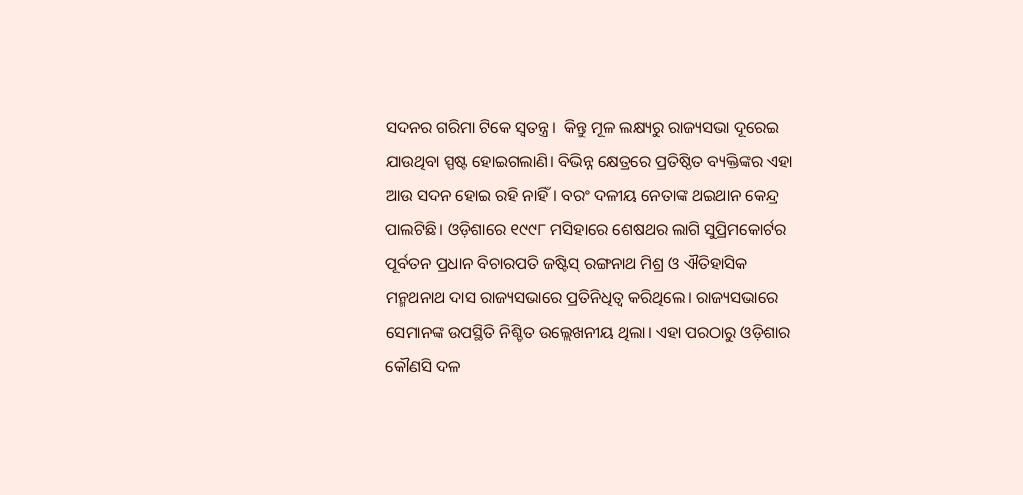ସଦନର ଗରିମା ଟିକେ ସ୍ବତନ୍ତ୍ର।  କିନ୍ତୁ ମୂଳ ଲକ୍ଷ୍ୟରୁ ରାଜ୍ୟସଭା ଦୂରେଇ ଯାଉଥିବା ସ୍ପଷ୍ଟ ହୋଇଗଲାଣି। ବିଭିନ୍ନ କ୍ଷେତ୍ରରେ ପ୍ରତିଷ୍ଠିତ ବ୍ୟକ୍ତିଙ୍କର ଏହା ଆଉ ସଦନ ହୋଇ ରହି ନାହିଁ। ବରଂ ଦଳୀୟ ନେତାଙ୍କ ଥଇଥାନ କେନ୍ଦ୍ର ପାଲଟିଛି। ଓଡ଼ିଶାରେ ୧୯୯୮ ମସିହାରେ ଶେଷଥର ଲାଗି ସୁପ୍ରିମକୋର୍ଟର ପୂର୍ବତନ ପ୍ରଧାନ ବିଚାରପତି ଜଷ୍ଟିସ୍‌ ରଙ୍ଗନାଥ ମିଶ୍ର ଓ ଐତିହାସିକ ମନ୍ମଥନାଥ ଦାସ ରାଜ୍ୟସଭାରେ ପ୍ରତିନିଧିତ୍ବ କରିଥିଲେ। ରାଜ୍ୟସଭାରେ ସେମାନଙ୍କ ଉପସ୍ଥିତି ନିଶ୍ଚିତ ଉଲ୍ଲେଖନୀୟ ଥିଲା। ଏହା ପରଠାରୁ ଓଡ଼ିଶାର କୌଣସି ଦଳ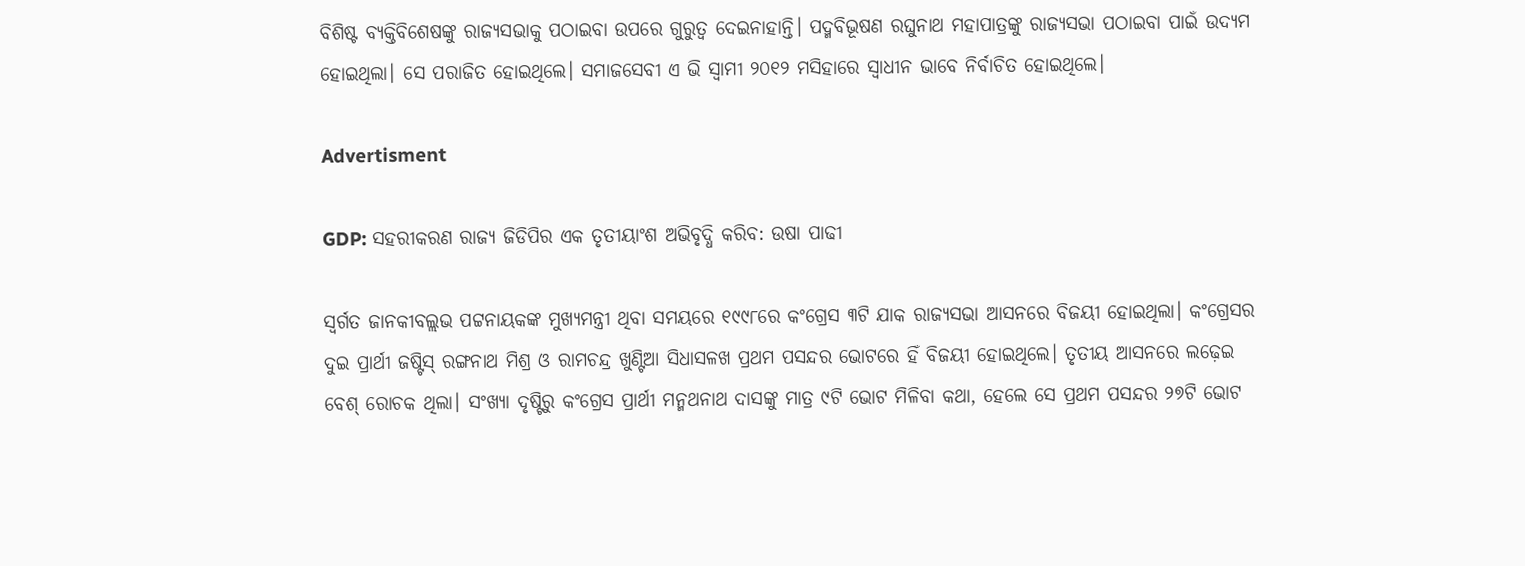ବିଶିଷ୍ଟ ବ୍ୟକ୍ତିବିଶେଷଙ୍କୁ ରାଜ୍ୟସଭାକୁ ପଠାଇବା ଉପରେ ଗୁରୁତ୍ବ ଦେଇନାହାନ୍ତି। ପଦ୍ମବିଭୂଷଣ ରଘୁନାଥ ମହାପାତ୍ରଙ୍କୁ ରାଜ୍ୟସଭା ପଠାଇବା ପାଇଁ ଉଦ୍ୟମ ହୋଇଥିଲା। ସେ ପରାଜିତ ହୋଇଥିଲେ। ସମାଜସେବୀ ଏ ଭି ସ୍ବାମୀ ୨୦୧୨ ମସିହାରେ ସ୍ବାଧୀନ ଭାବେ ନିର୍ବାଚିତ ହୋଇଥିଲେ।

Advertisment

GDP: ସହରୀକରଣ ରାଜ୍ଯ ଜିଡିପିର ଏକ ତୃତୀୟାଂଶ ଅଭିବୃଦ୍ଧି କରିବ: ଉଷା ପାଢୀ

ସ୍ବର୍ଗତ ଜାନକୀବଲ୍ଲଭ ପଟ୍ଟନାୟକଙ୍କ ମୁଖ୍ୟମନ୍ତ୍ରୀ ଥିବା ସମୟରେ ୧୯୯୮ରେ କଂଗ୍ରେସ ୩ଟି ଯାକ ରାଜ୍ୟସଭା ଆସନରେ ବିଜୟୀ ହୋଇଥିଲା। କଂଗ୍ରେସର ଦୁଇ ପ୍ରାର୍ଥୀ ଜଷ୍ଟିସ୍‌ ରଙ୍ଗନାଥ ମିଶ୍ର ଓ ରାମଚନ୍ଦ୍ର ଖୁଣ୍ଟିଆ ସିଧାସଳଖ ପ୍ରଥମ ପସନ୍ଦର ଭୋଟରେ ହିଁ ବିଜୟୀ ହୋଇଥିଲେ। ତୃତୀୟ ଆସନରେ ଲଢ଼େଇ ବେଶ୍‌ ରୋଚକ ଥିଲା। ସଂଖ୍ୟା ଦୃଷ୍ଟିରୁ କଂଗ୍ରେସ ପ୍ରାର୍ଥୀ ମନ୍ମଥନାଥ ଦାସଙ୍କୁ ମାତ୍ର ୯ଟି ଭୋଟ ମିଳିବା କଥା, ହେଲେ ସେ ପ୍ରଥମ ପସନ୍ଦର ୨୭ଟି ଭୋଟ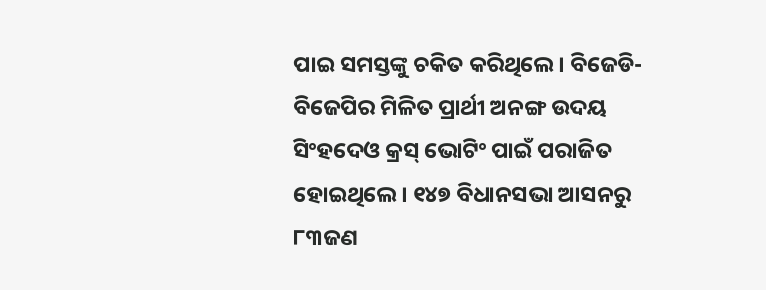ପାଇ ସମସ୍ତଙ୍କୁ ଚକିତ କରିଥିଲେ। ବିଜେଡି-ବିଜେପିର ମିଳିତ ପ୍ରାର୍ଥୀ ଅନଙ୍ଗ ଉଦୟ ସିଂହଦେଓ କ୍ରସ୍‌ ଭୋଟିଂ ପାଇଁ ପରାଜିତ ହୋଇଥିଲେ। ୧୪୭ ବିଧାନସଭା ଆସନରୁ ୮୩ଜଣ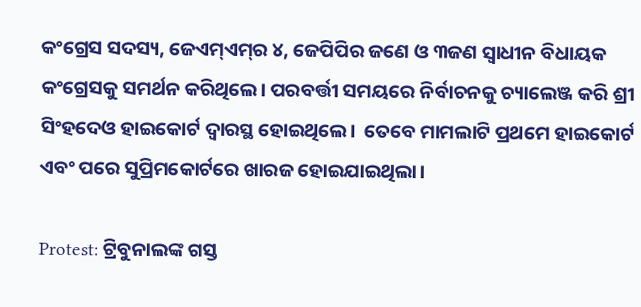କଂଗ୍ରେସ ସଦସ୍ୟ, ଜେଏମ୍‌ଏମ୍‌ର ୪, ଜେପିପିର ଜଣେ ଓ ୩ଜଣ ସ୍ବାଧୀନ ବିଧାୟକ କଂଗ୍ରେସକୁ ସମର୍ଥନ କରିଥିଲେ। ପରବର୍ତ୍ତୀ ସମୟରେ ନିର୍ବାଚନକୁ ଚ୍ୟାଲେଞ୍ଜ କରି ଶ୍ରୀ ସିଂହଦେଓ ହାଇକୋର୍ଟ ଦ୍ବାରସ୍ଥ ହୋଇଥିଲେ।  ତେବେ ମାମଲାଟି ପ୍ରଥମେ ହାଇକୋର୍ଟ ଏବଂ ପରେ ସୁପ୍ରିମ‌କୋର୍ଟରେ ଖାରଜ ହୋଇଯାଇଥିଲା।

Protest: ଟ୍ରିବୁନାଲଙ୍କ ଗସ୍ତ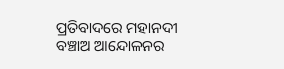ପ୍ରତିବାଦରେ ମହାନଦୀ ବଞ୍ଚାଅ ଆନ୍ଦୋଳନର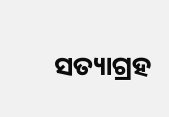ସତ୍ୟାଗ୍ରହ